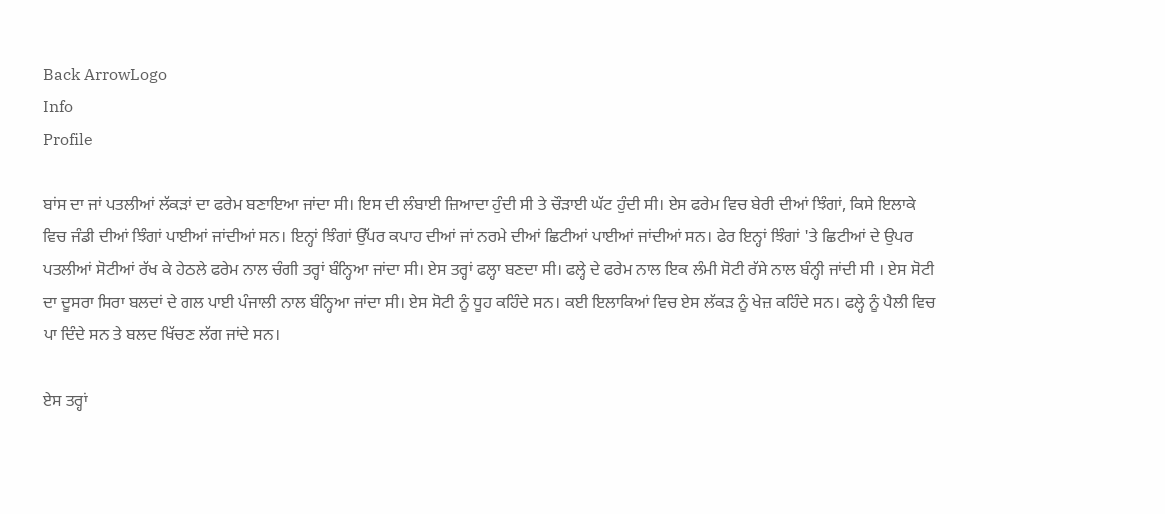Back ArrowLogo
Info
Profile

ਬਾਂਸ ਦਾ ਜਾਂ ਪਤਲੀਆਂ ਲੱਕੜਾਂ ਦਾ ਫਰੇਮ ਬਣਾਇਆ ਜਾਂਦਾ ਸੀ। ਇਸ ਦੀ ਲੰਬਾਈ ਜ਼ਿਆਦਾ ਹੁੰਦੀ ਸੀ ਤੇ ਚੌੜਾਈ ਘੱਟ ਹੁੰਦੀ ਸੀ। ਏਸ ਫਰੇਮ ਵਿਚ ਬੇਰੀ ਦੀਆਂ ਝਿੰਗਾਂ, ਕਿਸੇ ਇਲਾਕੇ ਵਿਚ ਜੰਡੀ ਦੀਆਂ ਝਿੰਗਾਂ ਪਾਈਆਂ ਜਾਂਦੀਆਂ ਸਨ। ਇਨ੍ਹਾਂ ਝਿੰਗਾਂ ਉੱਪਰ ਕਪਾਹ ਦੀਆਂ ਜਾਂ ਨਰਮੇ ਦੀਆਂ ਛਿਟੀਆਂ ਪਾਈਆਂ ਜਾਂਦੀਆਂ ਸਨ। ਫੇਰ ਇਨ੍ਹਾਂ ਝਿੰਗਾਂ 'ਤੇ ਛਿਟੀਆਂ ਦੇ ਉਪਰ ਪਤਲੀਆਂ ਸੋਟੀਆਂ ਰੱਖ ਕੇ ਹੇਠਲੇ ਫਰੇਮ ਨਾਲ ਚੰਗੀ ਤਰ੍ਹਾਂ ਬੰਨ੍ਹਿਆ ਜਾਂਦਾ ਸੀ। ਏਸ ਤਰ੍ਹਾਂ ਫਲ੍ਹਾ ਬਣਦਾ ਸੀ। ਫਲ੍ਹੇ ਦੇ ਫਰੇਮ ਨਾਲ ਇਕ ਲੰਮੀ ਸੋਟੀ ਰੱਸੇ ਨਾਲ ਬੰਨ੍ਹੀ ਜਾਂਦੀ ਸੀ । ਏਸ ਸੋਟੀ ਦਾ ਦੂਸਰਾ ਸਿਰਾ ਬਲਦਾਂ ਦੇ ਗਲ ਪਾਈ ਪੰਜਾਲੀ ਨਾਲ ਬੰਨ੍ਹਿਆ ਜਾਂਦਾ ਸੀ। ਏਸ ਸੋਟੀ ਨੂੰ ਧੂਹ ਕਹਿੰਦੇ ਸਨ। ਕਈ ਇਲਾਕਿਆਂ ਵਿਚ ਏਸ ਲੱਕੜ ਨੂੰ ਖੇਜ਼ ਕਹਿੰਦੇ ਸਨ। ਫਲ੍ਹੇ ਨੂੰ ਪੈਲੀ ਵਿਚ ਪਾ ਦਿੰਦੇ ਸਨ ਤੇ ਬਲਦ ਖਿੱਚਣ ਲੱਗ ਜਾਂਦੇ ਸਨ।

ਏਸ ਤਰ੍ਹਾਂ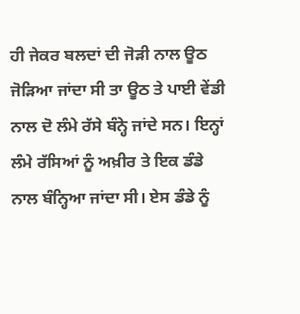ਹੀ ਜੇਕਰ ਬਲਦਾਂ ਦੀ ਜੋੜੀ ਨਾਲ ਊਠ ਜੋੜਿਆ ਜਾਂਦਾ ਸੀ ਤਾ ਊਠ ਤੇ ਪਾਈ ਵੇਂਡੀ ਨਾਲ ਦੋ ਲੰਮੇ ਰੱਸੇ ਬੰਨ੍ਹੇ ਜਾਂਦੇ ਸਨ। ਇਨ੍ਹਾਂ ਲੰਮੇ ਰੱਸਿਆਂ ਨੂੰ ਅਖ਼ੀਰ ਤੇ ਇਕ ਡੰਡੇ ਨਾਲ ਬੰਨ੍ਹਿਆ ਜਾਂਦਾ ਸੀ। ਏਸ ਡੰਡੇ ਨੂੰ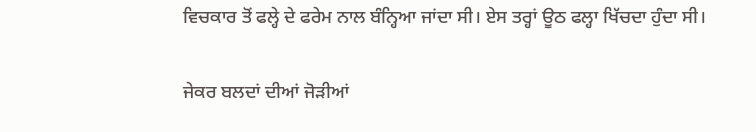ਵਿਚਕਾਰ ਤੋਂ ਫਲ੍ਹੇ ਦੇ ਫਰੇਮ ਨਾਲ ਬੰਨ੍ਹਿਆ ਜਾਂਦਾ ਸੀ। ਏਸ ਤਰ੍ਹਾਂ ਊਠ ਫਲ੍ਹਾ ਖਿੱਚਦਾ ਹੁੰਦਾ ਸੀ।

ਜੇਕਰ ਬਲਦਾਂ ਦੀਆਂ ਜੋੜੀਆਂ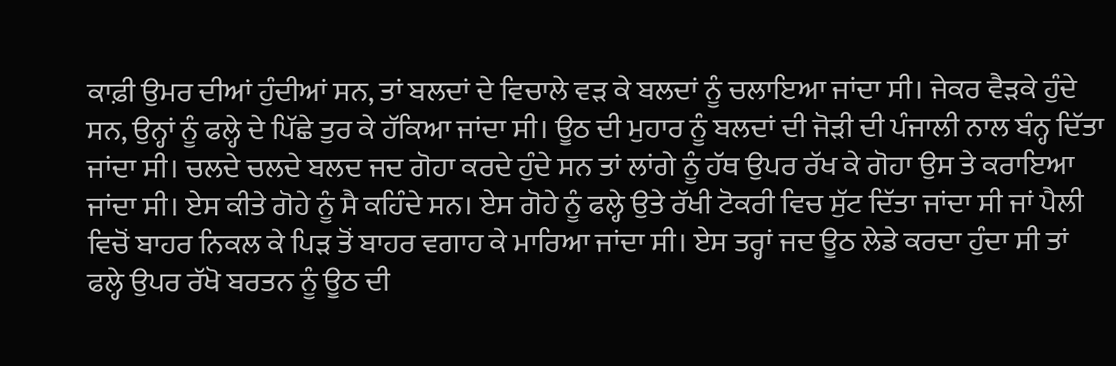ਕਾਫ਼ੀ ਉਮਰ ਦੀਆਂ ਹੁੰਦੀਆਂ ਸਨ, ਤਾਂ ਬਲਦਾਂ ਦੇ ਵਿਚਾਲੇ ਵੜ ਕੇ ਬਲਦਾਂ ਨੂੰ ਚਲਾਇਆ ਜਾਂਦਾ ਸੀ। ਜੇਕਰ ਵੈੜਕੇ ਹੁੰਦੇ ਸਨ, ਉਨ੍ਹਾਂ ਨੂੰ ਫਲ੍ਹੇ ਦੇ ਪਿੱਛੇ ਤੁਰ ਕੇ ਹੱਕਿਆ ਜਾਂਦਾ ਸੀ। ਊਠ ਦੀ ਮੁਹਾਰ ਨੂੰ ਬਲਦਾਂ ਦੀ ਜੋੜੀ ਦੀ ਪੰਜਾਲੀ ਨਾਲ ਬੰਨ੍ਹ ਦਿੱਤਾ ਜਾਂਦਾ ਸੀ। ਚਲਦੇ ਚਲਦੇ ਬਲਦ ਜਦ ਗੋਹਾ ਕਰਦੇ ਹੁੰਦੇ ਸਨ ਤਾਂ ਲਾਂਗੇ ਨੂੰ ਹੱਥ ਉਪਰ ਰੱਖ ਕੇ ਗੋਹਾ ਉਸ ਤੇ ਕਰਾਇਆ ਜਾਂਦਾ ਸੀ। ਏਸ ਕੀਤੇ ਗੋਹੇ ਨੂੰ ਸੈ ਕਹਿੰਦੇ ਸਨ। ਏਸ ਗੋਹੇ ਨੂੰ ਫਲ੍ਹੇ ਉਤੇ ਰੱਖੀ ਟੋਕਰੀ ਵਿਚ ਸੁੱਟ ਦਿੱਤਾ ਜਾਂਦਾ ਸੀ ਜਾਂ ਪੈਲੀ ਵਿਚੋਂ ਬਾਹਰ ਨਿਕਲ ਕੇ ਪਿੜ ਤੋਂ ਬਾਹਰ ਵਗਾਹ ਕੇ ਮਾਰਿਆ ਜਾਂਦਾ ਸੀ। ਏਸ ਤਰ੍ਹਾਂ ਜਦ ਊਠ ਲੇਡੇ ਕਰਦਾ ਹੁੰਦਾ ਸੀ ਤਾਂ ਫਲ੍ਹੇ ਉਪਰ ਰੱਖੋ ਬਰਤਨ ਨੂੰ ਊਠ ਦੀ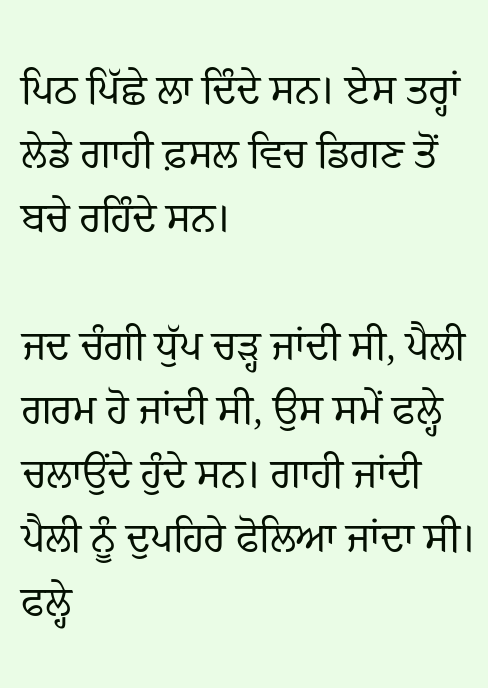ਪਿਠ ਪਿੱਛੇ ਲਾ ਦਿੰਦੇ ਸਨ। ਏਸ ਤਰ੍ਹਾਂ ਲੇਡੇ ਗਾਹੀ ਫ਼ਸਲ ਵਿਚ ਡਿਗਣ ਤੋਂ ਬਚੇ ਰਹਿੰਦੇ ਸਨ।

ਜਦ ਚੰਗੀ ਧੁੱਪ ਚੜ੍ਹ ਜਾਂਦੀ ਸੀ, ਪੈਲੀ ਗਰਮ ਹੋ ਜਾਂਦੀ ਸੀ, ਉਸ ਸਮੇਂ ਫਲ੍ਹੇ ਚਲਾਉਂਦੇ ਹੁੰਦੇ ਸਨ। ਗਾਹੀ ਜਾਂਦੀ ਪੈਲੀ ਨੂੰ ਦੁਪਹਿਰੇ ਫੋਲਿਆ ਜਾਂਦਾ ਸੀ। ਫਲ੍ਹੇ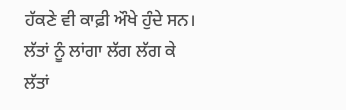ਹੱਕਣੇ ਵੀ ਕਾਫ਼ੀ ਔਖੇ ਹੁੰਦੇ ਸਨ। ਲੱਤਾਂ ਨੂੰ ਲਾਂਗਾ ਲੱਗ ਲੱਗ ਕੇ ਲੱਤਾਂ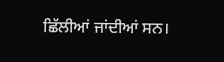ਛਿੱਲੀਆਂ ਜਾਂਦੀਆਂ ਸਨ।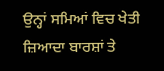ਉਨ੍ਹਾਂ ਸਮਿਆਂ ਵਿਚ ਖੇਤੀ ਜ਼ਿਆਦਾ ਬਾਰਸ਼ਾਂ ਤੇ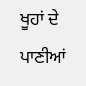ਖੂਹਾਂ ਦੇ ਪਾਣੀਆਂ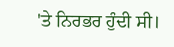'ਤੇ ਨਿਰਭਰ ਹੁੰਦੀ ਸੀ।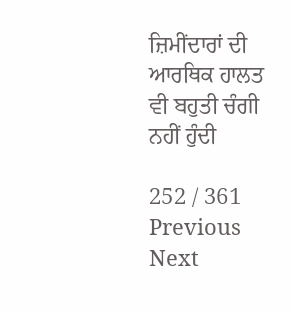ਜ਼ਿਮੀਂਦਾਰਾਂ ਦੀ ਆਰਥਿਕ ਹਾਲਤ ਵੀ ਬਹੁਤੀ ਚੰਗੀ ਨਹੀਂ ਹੁੰਦੀ

252 / 361
Previous
Next